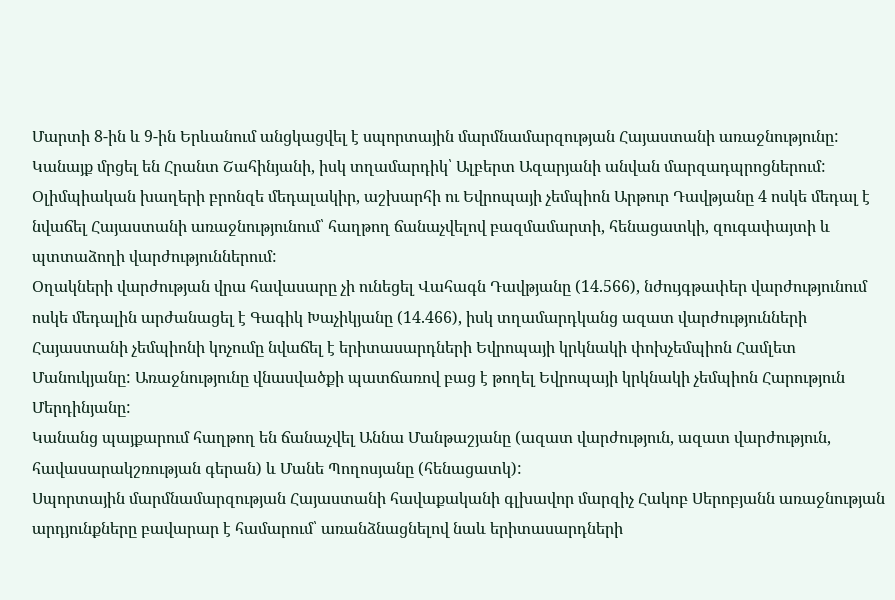Մարտի 8-ին և 9-ին Երևանում անցկացվել է սպորտային մարմնամարզության Հայաստանի առաջնությունը: Կանայք մրցել են Հրանտ Շահինյանի, իսկ տղամարդիկ՝ Ալբերտ Ազարյանի անվան մարզադպրոցներում:
Օլիմպիական խաղերի բրոնզե մեդալակիր, աշխարհի ու Եվրոպայի չեմպիոն Արթուր Դավթյանը 4 ոսկե մեդալ է նվաճել Հայաստանի առաջնությունում՝ հաղթող ճանաչվելով բազմամարտի, հենացատկի, զուգափայտի և պտտաձողի վարժություններում:
Օղակների վարժության վրա հավասարը չի ունեցել Վահագն Դավթյանը (14.566), նժույգթափեր վարժությունում ոսկե մեդալին արժանացել է Գագիկ Խաչիկյանը (14.466), իսկ տղամարդկանց ազատ վարժությունների Հայաստանի չեմպիոնի կոչումը նվաճել է երիտասարդների Եվրոպայի կրկնակի փոխչեմպիոն Համլետ Մանուկյանը: Առաջնությունը վնասվածքի պատճառով բաց է թողել Եվրոպայի կրկնակի չեմպիոն Հարություն Մերդինյանը:
Կանանց պայքարում հաղթող են ճանաչվել Աննա Մանթաշյանը (ազատ վարժություն, ազատ վարժություն, հավասարակշռության գերան) և Մանե Պողոսյանը (հենացատկ):
Սպորտային մարմնամարզության Հայաստանի հավաքականի գլխավոր մարզիչ Հակոբ Սերոբյանն առաջնության արդյունքները բավարար է համարում՝ առանձնացնելով նաև երիտասարդների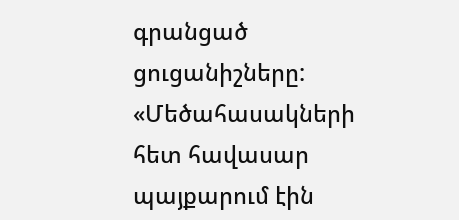գրանցած ցուցանիշները:
«Մեծահասակների հետ հավասար պայքարում էին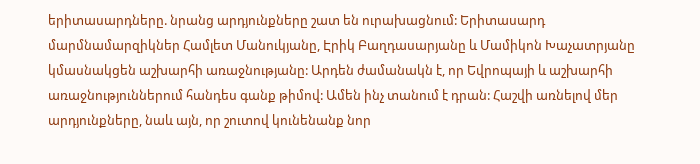երիտասարդները. նրանց արդյունքները շատ են ուրախացնում: Երիտասարդ մարմնամարզիկներ Համլետ Մանուկյանը, Էրիկ Բաղդասարյանը և Մամիկոն Խաչատրյանը կմասնակցեն աշխարհի առաջնությանը: Արդեն ժամանակն է, որ Եվրոպայի և աշխարհի առաջնություններում հանդես գանք թիմով: Ամեն ինչ տանում է դրան: Հաշվի առնելով մեր արդյունքները, նաև այն, որ շուտով կունենանք նոր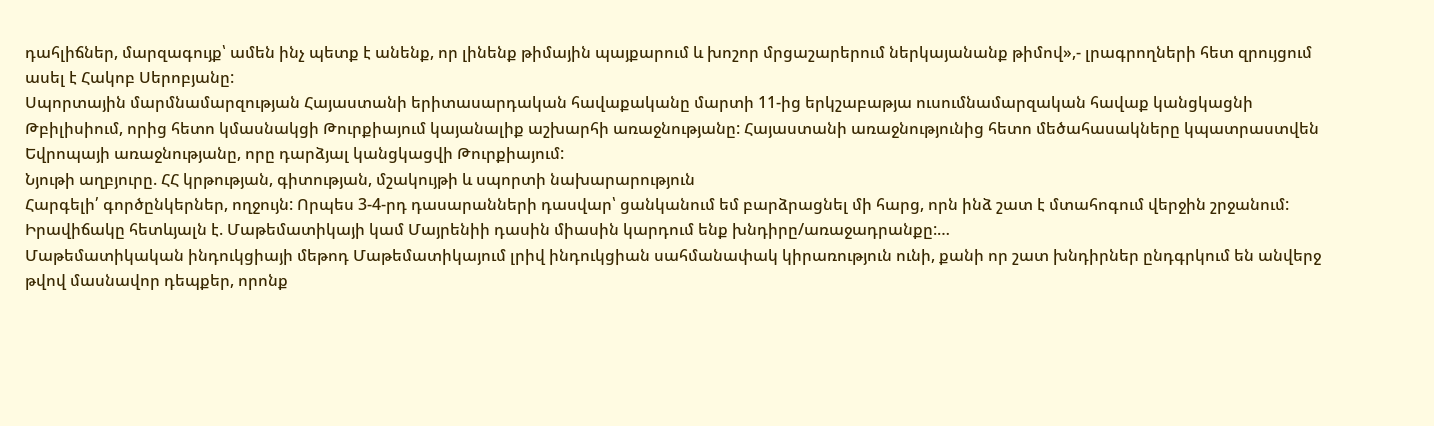դահլիճներ, մարզագույք՝ ամեն ինչ պետք է անենք, որ լինենք թիմային պայքարում և խոշոր մրցաշարերում ներկայանանք թիմով»,- լրագրողների հետ զրույցում ասել է Հակոբ Սերոբյանը:
Սպորտային մարմնամարզության Հայաստանի երիտասարդական հավաքականը մարտի 11-ից երկշաբաթյա ուսումնամարզական հավաք կանցկացնի Թբիլիսիում, որից հետո կմասնակցի Թուրքիայում կայանալիք աշխարհի առաջնությանը: Հայաստանի առաջնությունից հետո մեծահասակները կպատրաստվեն Եվրոպայի առաջնությանը, որը դարձյալ կանցկացվի Թուրքիայում:
Նյութի աղբյուրը. ՀՀ կրթության, գիտության, մշակույթի և սպորտի նախարարություն
Հարգելի՛ գործընկերներ, ողջույն: Որպես 3-4-րդ դասարանների դասվար՝ ցանկանում եմ բարձրացնել մի հարց, որն ինձ շատ է մտահոգում վերջին շրջանում: Իրավիճակը հետևյալն է. Մաթեմատիկայի կամ Մայրենիի դասին միասին կարդում ենք խնդիրը/առաջադրանքը:…
Մաթեմատիկական ինդուկցիայի մեթոդ Մաթեմատիկայում լրիվ ինդուկցիան սահմանափակ կիրառություն ունի, քանի որ շատ խնդիրներ ընդգրկում են անվերջ թվով մասնավոր դեպքեր, որոնք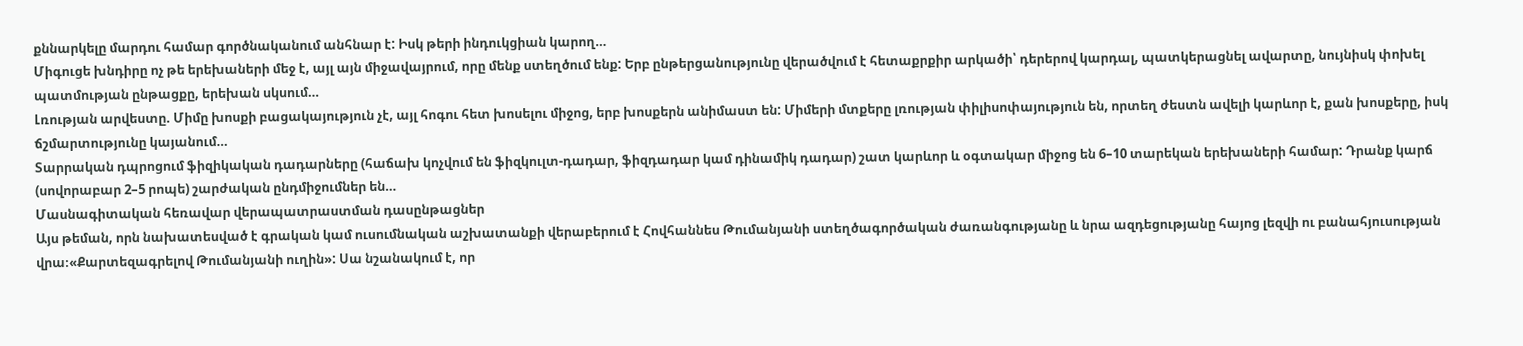քննարկելը մարդու համար գործնականում անհնար է: Իսկ թերի ինդուկցիան կարող…
Միգուցե խնդիրը ոչ թե երեխաների մեջ է, այլ այն միջավայրում, որը մենք ստեղծում ենք: Երբ ընթերցանությունը վերածվում է հետաքրքիր արկածի՝ դերերով կարդալ, պատկերացնել ավարտը, նույնիսկ փոխել պատմության ընթացքը, երեխան սկսում…
Լռության արվեստը. Միմը խոսքի բացակայություն չէ, այլ հոգու հետ խոսելու միջոց, երբ խոսքերն անիմաստ են: Միմերի մտքերը լռության փիլիսոփայություն են, որտեղ ժեստն ավելի կարևոր է, քան խոսքերը, իսկ ճշմարտությունը կայանում…
Տարրական դպրոցում ֆիզիկական դադարները (հաճախ կոչվում են ֆիզկուլտ-դադար, ֆիզդադար կամ դինամիկ դադար) շատ կարևոր և օգտակար միջոց են 6–10 տարեկան երեխաների համար: Դրանք կարճ (սովորաբար 2–5 րոպե) շարժական ընդմիջումներ են…
Մասնագիտական հեռավար վերապատրաստման դասընթացներ
Այս թեման, որն նախատեսված է գրական կամ ուսումնական աշխատանքի վերաբերում է Հովհաննես Թումանյանի ստեղծագործական ժառանգությանը և նրա ազդեցությանը հայոց լեզվի ու բանահյուսության վրա։«Քարտեզագրելով Թումանյանի ուղին»: Սա նշանակում է, որ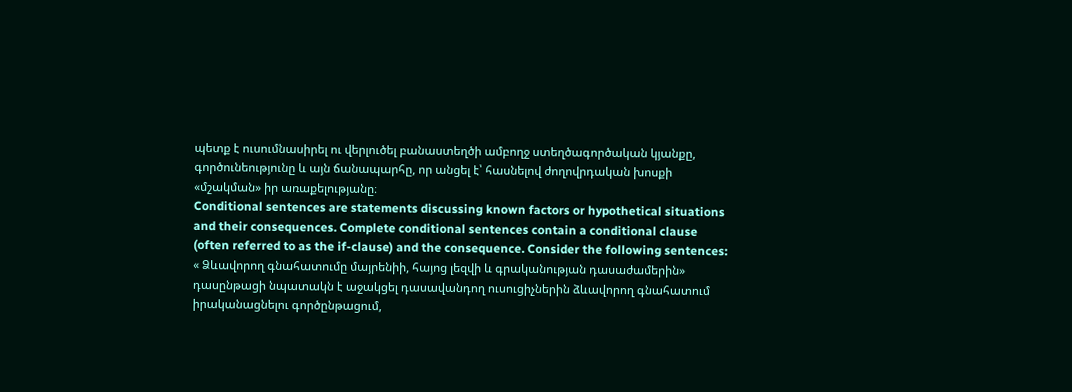պետք է ուսումնասիրել ու վերլուծել բանաստեղծի ամբողջ ստեղծագործական կյանքը, գործունեությունը և այն ճանապարհը, որ անցել է՝ հասնելով ժողովրդական խոսքի «մշակման» իր առաքելությանը։
Conditional sentences are statements discussing known factors or hypothetical situations and their consequences. Complete conditional sentences contain a conditional clause (often referred to as the if-clause) and the consequence. Consider the following sentences:
« Ձևավորող գնահատումը մայրենիի, հայոց լեզվի և գրականության դասաժամերին» դասընթացի նպատակն է աջակցել դասավանդող ուսուցիչներին ձևավորող գնահատում իրականացնելու գործընթացում,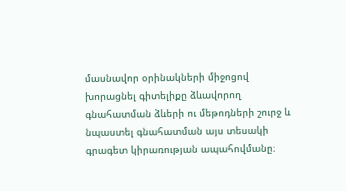մասնավոր օրինակների միջոցով խորացնել գիտելիքը ձևավորող գնահատման ձևերի ու մեթոդների շուրջ և նպաստել գնահատման այս տեսակի գրագետ կիրառության ապահովմանը։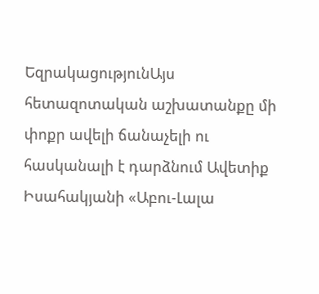ԵզրակացությունԱյս հետազոտական աշխատանքը մի փոքր ավելի ճանաչելի ու հասկանալի է դարձնում Ավետիք Իսահակյանի «Աբու-Լալա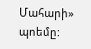Մահարի» պոեմը: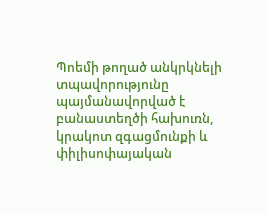Պոեմի թողած անկրկնելի տպավորությունը պայմանավորված է բանաստեղծի հախուռն, կրակոտ զգացմունքի և փիլիսոփայական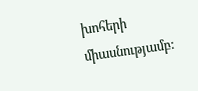խոհերի միասնությամբ: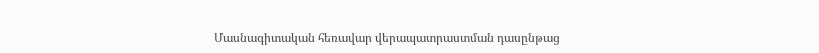Մասնագիտական հեռավար վերապատրաստման դասընթաց